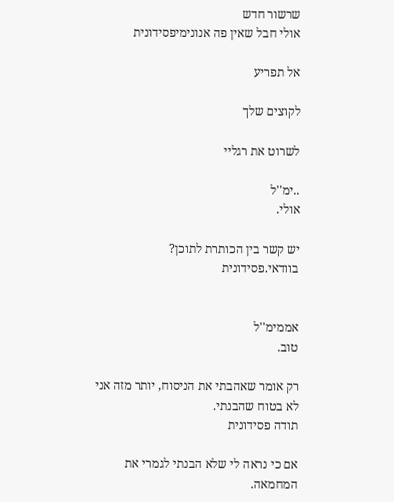שרשור חדש
אולי חבל שאין פה אנונימיפסידונית

אל תפריע

לקוצים שלך

לשרוט את רגליי

..ימ''ל
אולי.

יש קשר בין הכותרת לתוכן?
בוודאי.פסידונית


אממימ''ל
טוב.

רק אומר שאהבתי את הניסוח, יותר מזה אני לא בטוח שהבנתי.
תודה פסידונית

אם כי נראה לי שלא הבנתי לגמרי את המחמאה.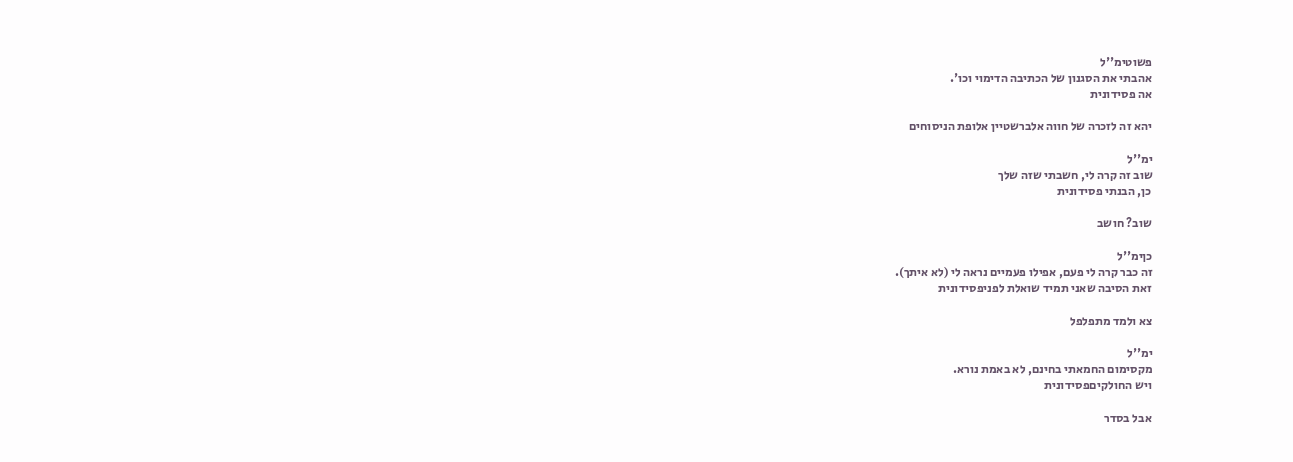פשוטימ''ל
אהבתי את הסגנון של הכתיבה הדימוי וכו'.
אה פסידונית

יהא זה לזכרה של חווה אלברשטיין אלופת הניסוחים

ימ''ל
שוב זה קרה לי, חשבתי שזה שלך
כן, הבנתי פסידונית

שוב? חושב

כןימ''ל
זה כבר קרה לי פעם, אפילו פעמיים נראה לי (לא איתך).
זאת הסיבה שאני תמיד שואלת לפניפסידונית

צא ולמד מתפלפל

ימ''ל
מקסימום החמאתי בחינם, לא באמת נורא.
ויש החולקיםפסידונית

אבל בסדר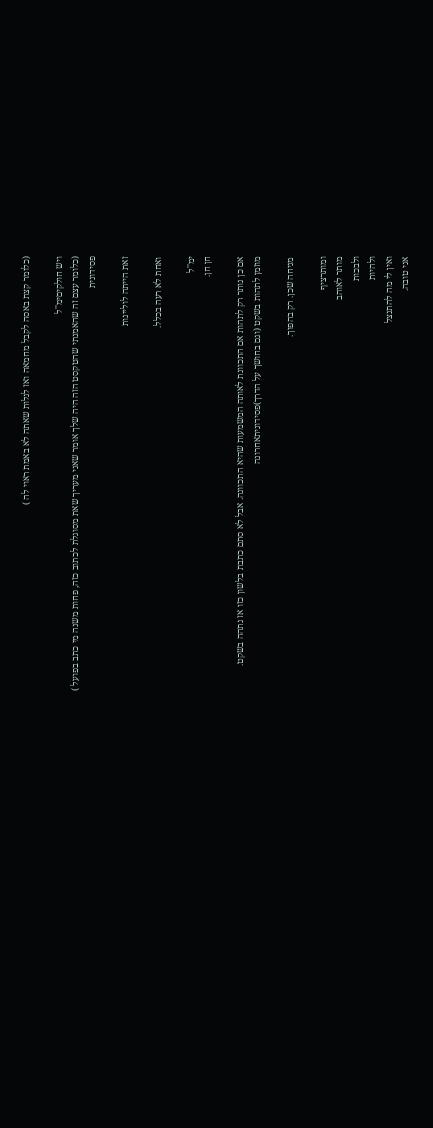(כלומר קצת באסה לקבל מחמאה ואז לגלות שאתה לא באמת ראוי לה )

ויש חולקיםימ''ל
(כלומר עצם זה שהאמנתי שהטקסט הזה היה שלך אומר שאני מעריך שאת מסוגלת לכתוב כזה, פחות משנה מי כתב בפועל )
פסידונית

זאת הייתה לוליינות

ואחת לא רעה בכלל.

ימ''ל
חן חן.

אם כן נותר רק לתהות אם התכוונת לאותה המשמעות שהיא התכוונה. אבל לא סתם כתבת בלשון כזו אז נתהה בשקט.
מוזמן לתהות בשקט (וגם בחושך על הדרך)פסידוניתאחרונה

מניחה שכן. רק בהפוך.

ומותרציף
מותר לאוהב
ולבכות
ולהיות
ואין לי מה להתנצל
אני טובה.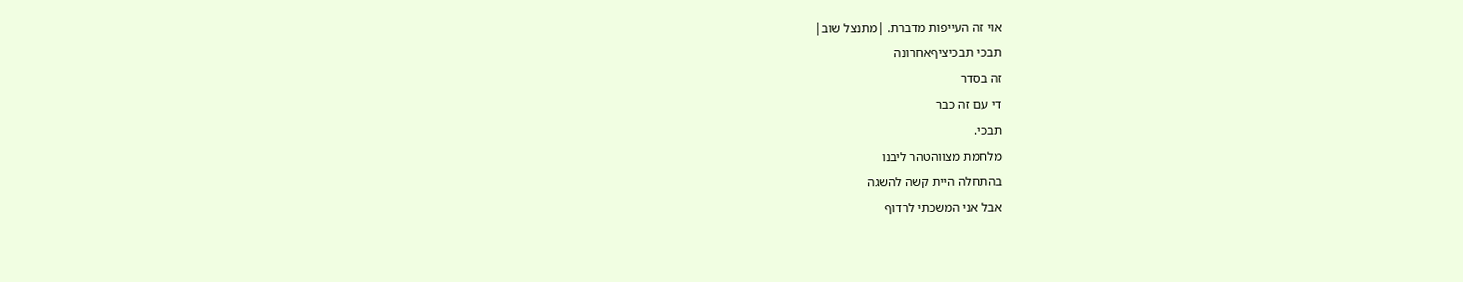אוי זה העייפות מדברת. |מתנצל שוב|
תבכי תבכיציףאחרונה
זה בסדר
די עם זה כבר
תבכי.
מלחמת מצווהטהר ליבנו
בהתחלה היית קשה להשגה
אבל אני המשכתי לרדוף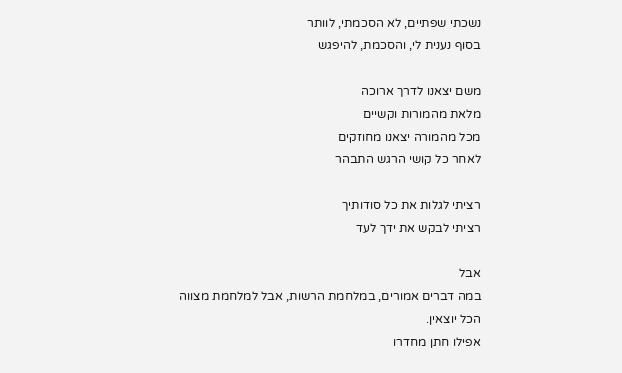נשכתי שפתיים, לא הסכמתי, לוותר
בסוף נענית לי, והסכמת, להיפגש

משם יצאנו לדרך ארוכה
מלאת מהמורות וקשיים
מכל מהמורה יצאנו מחוזקים
לאחר כל קושי הרגש התבהר

רציתי לגלות את כל סודותיך
רציתי לבקש את ידך לעד

אבל
במה דברים אמורים, במלחמת הרשות, אבל למלחמת מצווה הכל יוצאין.
אפילו חתן מחדרו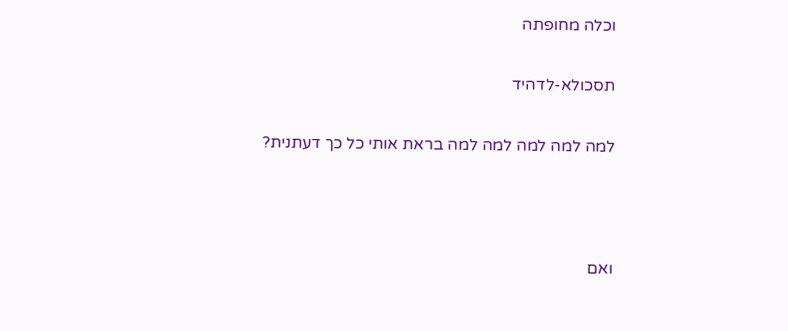וכלה מחופתה

תסכולא-לדהיד

למה למה למה למה למה בראת אותי כל כך דעתנית?



ואם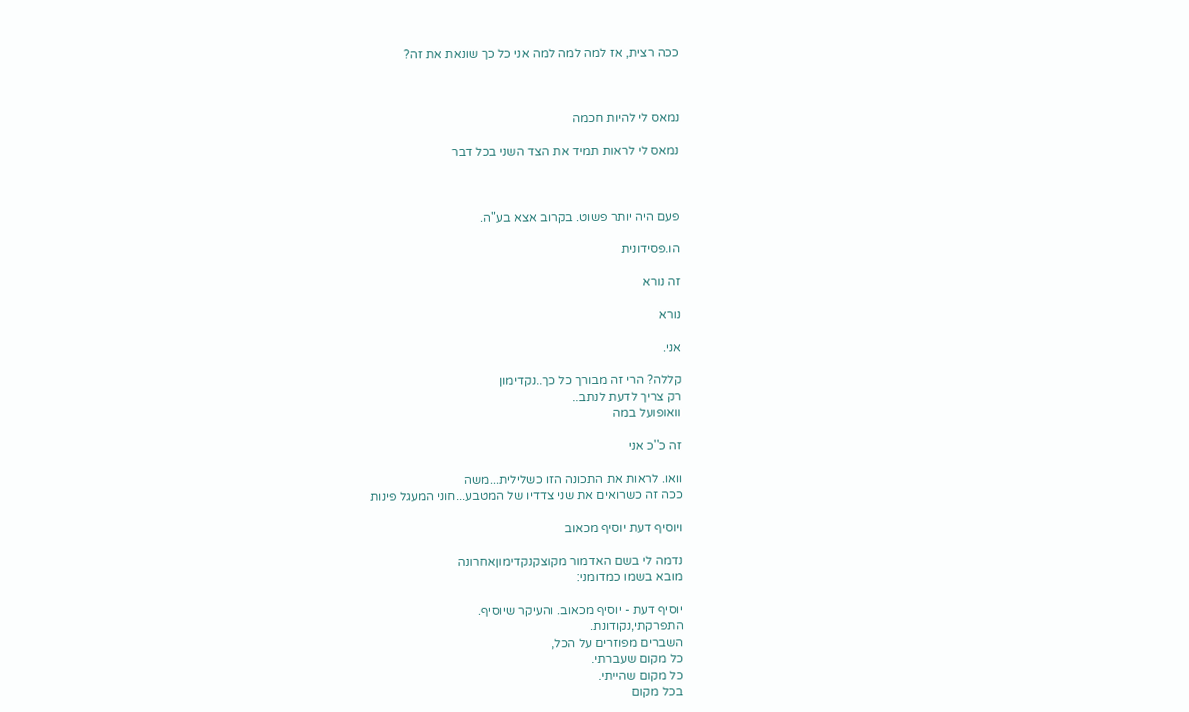ככה רצית, אז למה למה למה אני כל כך שונאת את זה?



נמאס לי להיות חכמה

נמאס לי לראות תמיד את הצד השני בכל דבר



פעם היה יותר פשוט. בקרוב אצא בע"ה.

הו.פסידונית

זה נורא

נורא

אני.

קללה? הרי זה מבורך כל כך..נקדימון
רק צריך לדעת לנתב..
וואופועל במה

זה כ''כ אני

וואו. לראות את התכונה הזו כשלילית...משה
ככה זה כשרואים את שני צדדיו של המטבע...חוני המעגל פינות

ויוסיף דעת יוסיף מכאוב

נדמה לי בשם האדמור מקוצקנקדימוןאחרונה
מובא בשמו כמדומני:

יוסיף דעת - יוסיף מכאוב. והעיקר שיוסיף.
התפרקתי,נקודונת.
השברים מפוזרים על הכל,
כל מקום שעברתי.
כל מקום שהייתי.
בכל מקום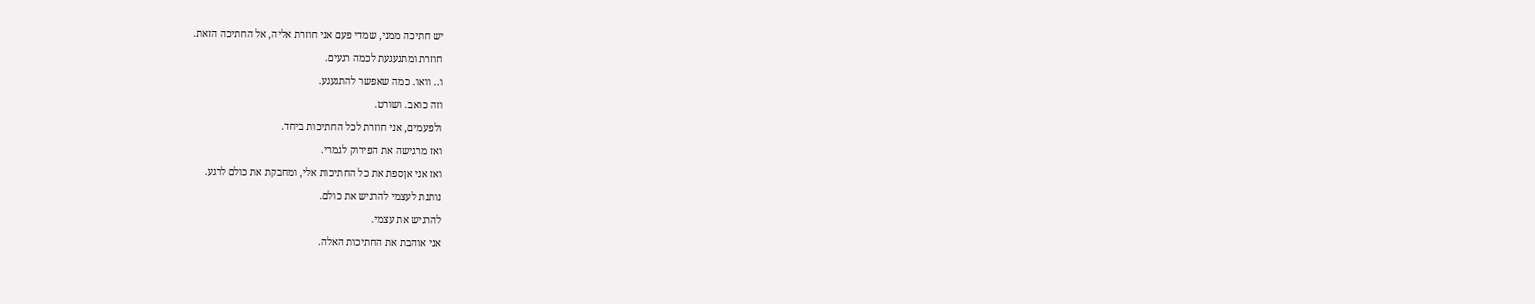יש חתיכה ממני, שמדי פעם אני חוזרת אליה, אל החתיכה הזאת.
חוזרת ומתגעגעת לכמה רגעים.
ו.. וואו. כמה שאפשר להתגעגע.
וזה כואב. ושורט.
ולפעמים, אני חוזרת לכל החתיכות ביחד.
ואז מרגישה את הפירוק לגמרי.
ואז אני אןספת את כל החתיכות אלי, ומחבקת את כולם לרגע.
נותנת לעצמי להרגיש את כולם.
להרגיש את עצמי.
אני אוהבת את החתיכות האלה.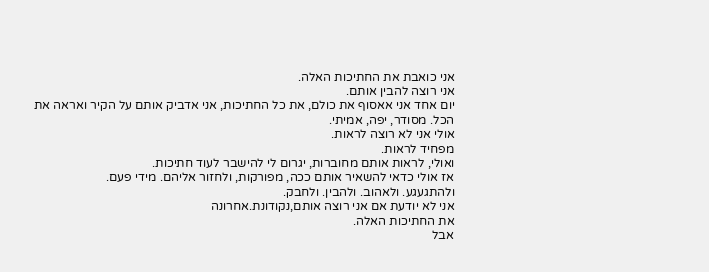אני כואבת את החתיכות האלה.
אני רוצה להבין אותם.
יום אחד אני אאסוף את כולם, את כל החתיכות, אני אדביק אותם על הקיר ואראה את הכל. מסודר, יפה, אמיתי.
אולי אני לא רוצה לראות.
מפחיד לראות.
ואולי, לראות אותם מחוברות, יגרום לי להישבר לעוד חתיכות.
אז אולי כדאי להשאיר אותם ככה, מפורקות, ולחזור אליהם. מידי פעם.
ולהתגעגע. ולאהוב. ולהבין. ולחבק.
אני לא יודעת אם אני רוצה אותם,נקודונת.אחרונה
את החתיכות האלה.
אבל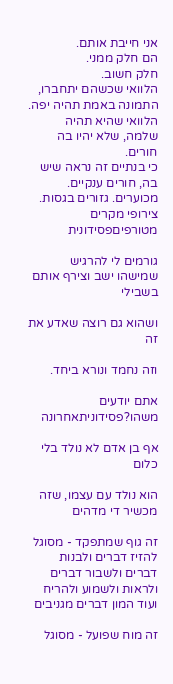אני חייבת אותם.
הם חלק ממני.
חלק חשוב.
הלוואי שכשהם יתחברו, התמונה באמת תהיה יפה. הלוואי שהיא תהיה שלמה, שלא יהיו בה חורים.
כי בנתיים זה נראה שיש בה, חורים ענקיים. מכוערים. גזורים בגסות.
צירופי מקרים מטורפיםפסידונית

גורמים לי להרגיש שמישהו ישב וצירף אותם בשבילי

ושהוא גם רוצה שאדע את זה

וזה נחמד ונורא ביחד.

אתם יודעים משהו?פסידוניתאחרונה

אף בן אדם לא נולד בלי כלום

הוא נולד עם עצמו, שזה מכשיר די מדהים

זה גוף שמתפקד - מסוגל להזיז דברים ולבנות דברים ולשבור דברים ולראות ולשמוע ולהריח ועוד המון דברים מגניבים

זה מוח שפועל - מסוגל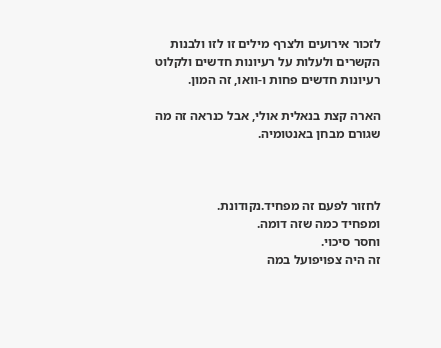לזכור אירועים ולצרף מילים זו לזו ולבנות הקשרים ולעלות על רעיונות חדשים ולקלוט רעיונות חדשים פחות ו-וואו, זה המון.

הארה קצת בנאלית אולי, אבל כנראה זה מה שגורם מבחן באנטומיה.



לחזור לפעם זה מפחיד.נקודונת.
ומפחיד כמה שזה דומה.
וחסר סיכוי.
זה היה צפויפועל במה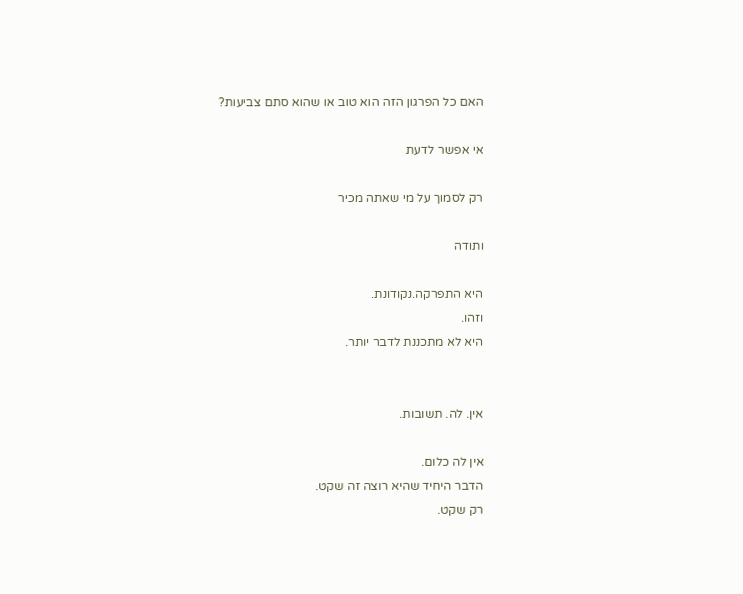האם כל הפרגון הזה הוא טוב או שהוא סתם צביעות?

אי אפשר לדעת

רק לסמוך על מי שאתה מכיר

ותודה

היא התפרקה.נקודונת.
וזהו.
היא לא מתכננת לדבר יותר.


אין. לה. תשובות.

אין לה כלום.
הדבר היחיד שהיא רוצה זה שקט.
רק שקט.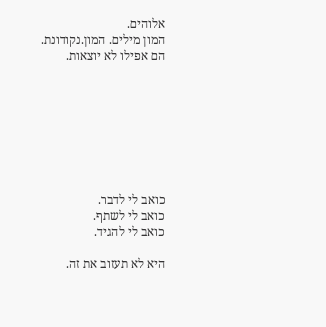אלוהים.
המון מילים. המון.נקודונת.
הם אפילו לא יוצאות.








כואב לי לדבר.
כואב לי לשתף.
כואב לי להגיד.

היא לא תעזוב את זה.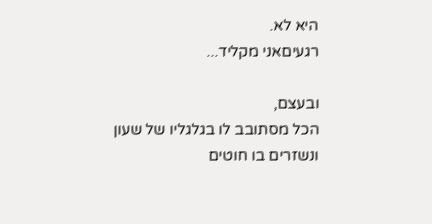היא לא.
רגעיםאני מקליד...

ובעצם,
הכל מסתובב לו בגלגליו של שעון
ונשזרים בו חוטים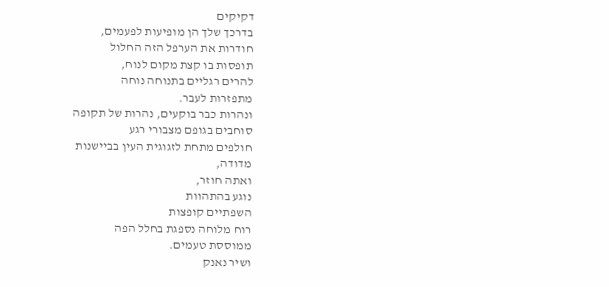דקיקים
בדרכך שלך הן מופיעות לפעמים,
חודרות את הערפל הזה החלול
תופסות בו קצת מקום לנוח,
להרים רגליים בתנוחה נוחה
מתפזרות לעבר.
ונהרות כבר בוקעים, נהרות של תקופה
סוחבים בגופם מצבורי רגע
חולפים מתחת לזגוגית העין בביישנות
מדודה,
ואתה חוזר,
נוגע בהתהוות
השפתיים קופצות
רוח מלוחה נספגת בחלל הפה
ממוססת טעמים.
ושיר נאנק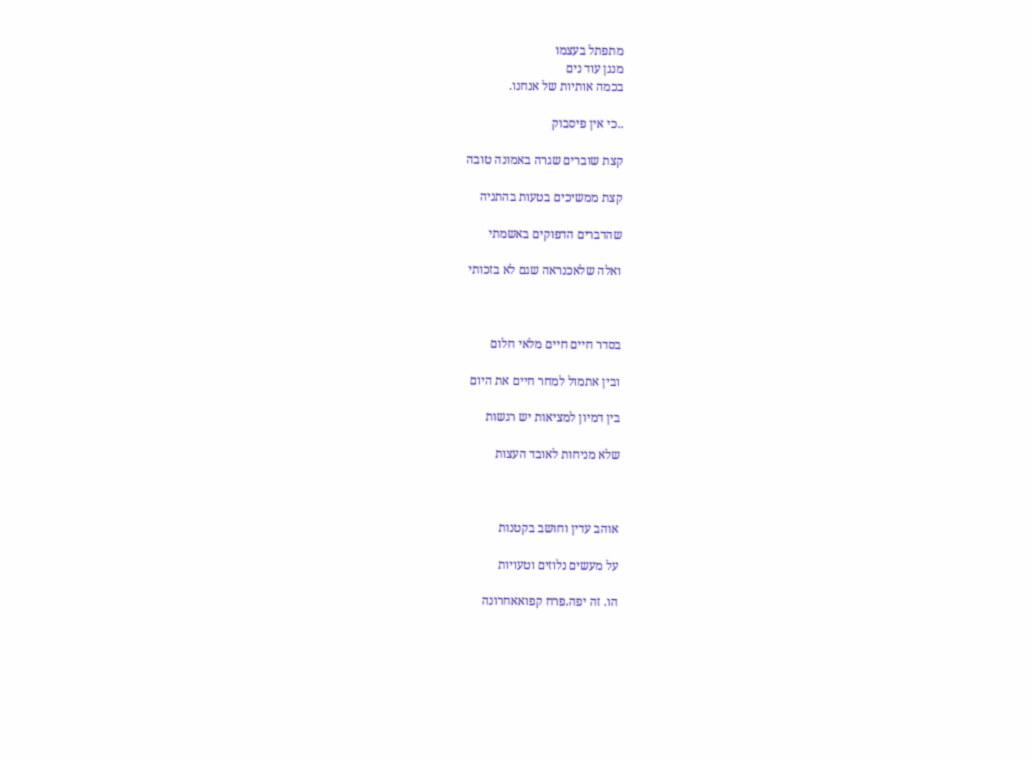מתפתל בעצמו
מנגן עוד נים
בכמה אותיות של אנחנו.

..כי אין פיסבוק

קצת שוברים שגרה באמונה טובה

קצת ממשיכים בטעות בהתניה

שהדברים הדפוקים באשמתי

ואלה שלאכנראה שגם לא בזכותי



בסדר חיים חיים מלאי חלום

ובין אתמול למחר חיים את היום

בין דמיון למציאות יש רגשות

שלא מניחות לאובד העצות



אוהב עדין וחושב בקטנות

על מעשים נלוזים וטעויות

הו. זה יפה.פרח קפואאחרונה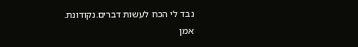נבד לי הכח לעשות דברים.נקודונת.
אמן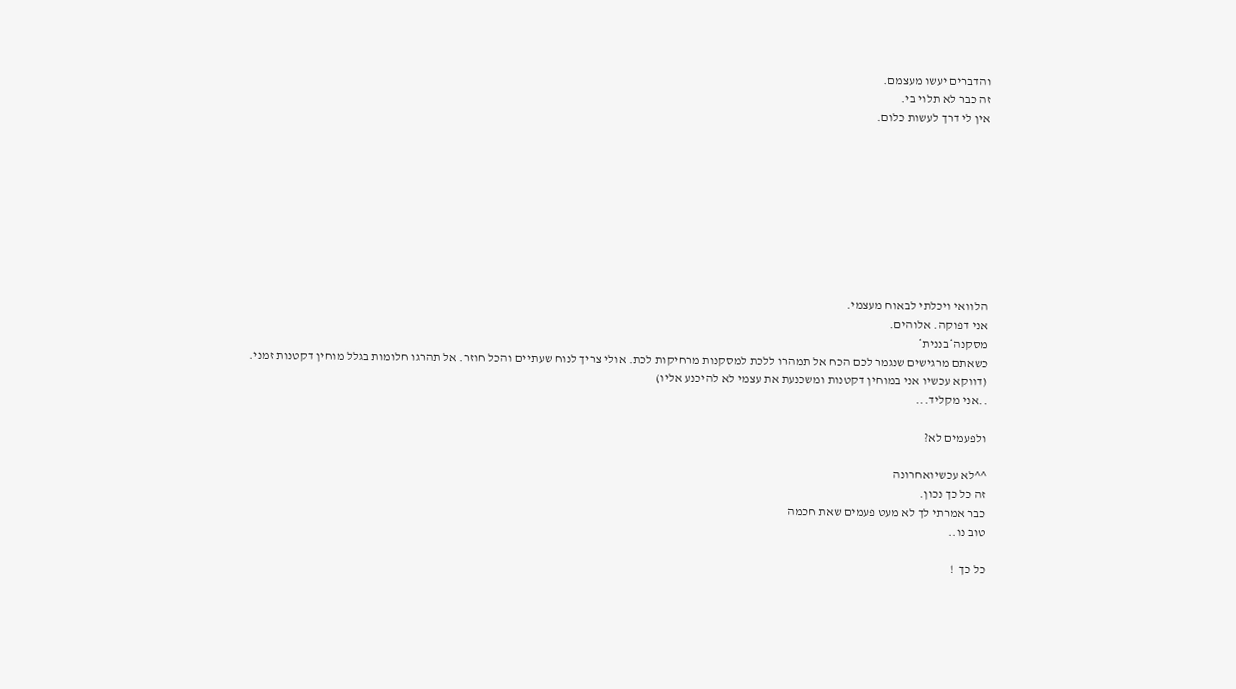והדברים יעשו מעצמם.
זה כבר לא תלוי בי.
אין לי דרך לעשות כלום.









הלוואי ויכלתי לבאוח מעצמי.
אני דפוקה. אלוהים.
מסקנה*בננית*
כשאתם מרגישים שנגמר לכם הכח אל תמהרו ללכת למסקנות מרחיקות לכת. אולי צריך לנוח שעתיים והכל חוזר. אל תהרגו חלומות בגלל מוחין דקטנות זמני.
(דווקא עכשיו אני במוחין דקטנות ומשכנעת את עצמי לא להיכנע אליו)
..אני מקליד...

ולפעמים לא?

^^לא עכשיואחרונה
זה כל כך נכון.
כבר אמרתי לך לא מעט פעמים שאת חכמה
טוב נו..

כל כך  !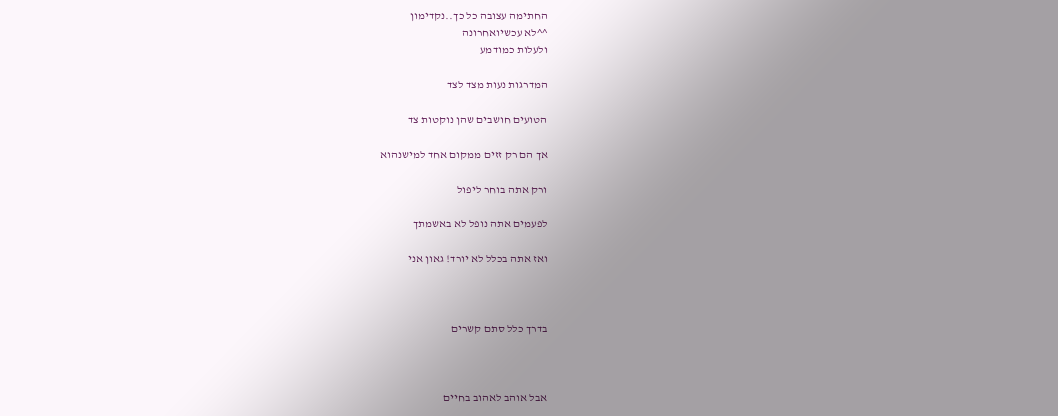החתימה עצובה כל כך..נקדימון
^^לא עכשיואחרונה
ולעלות כמודמע

המדרגות נעות מצד לצד

הטועים חושבים שהן נוקטות צד

אך הם רק זזים ממקום אחד למישנהוא

ורק אתה בוחר ליפול

לפעמים אתה נופל לא באשמתך

ואז אתה בכלל לא יורד! גאון אני



בדרך כלל סתם קשרים



אבל אוהב לאהוב בחיים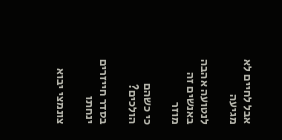אבל לחיים לא מגיעה

לנטועה אהבה באנשים זה מוזר

כי כשהם הולכים?

בסדר חייזרים ינחתו

צונמצי יבוא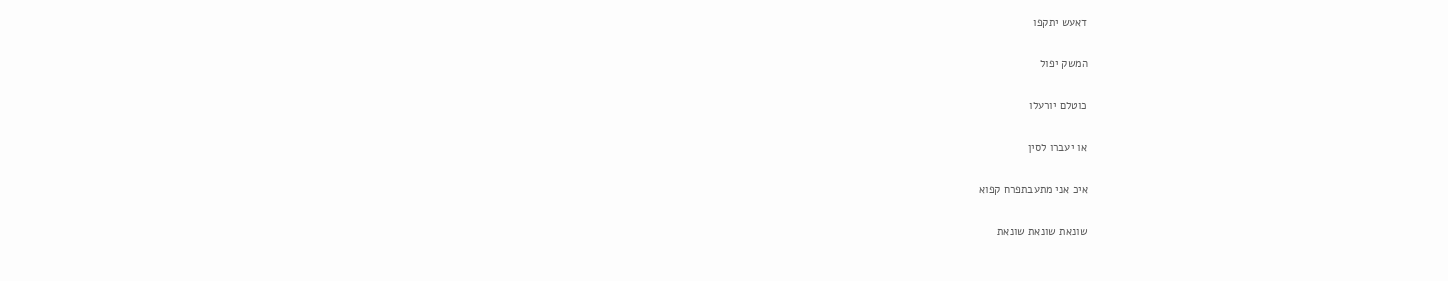דאעש יתקפו

המשק יפול

כוטלם יורעלו

או יעברו לסין

איכ אני מתעבתפרח קפוא

שונאת שונאת שונאת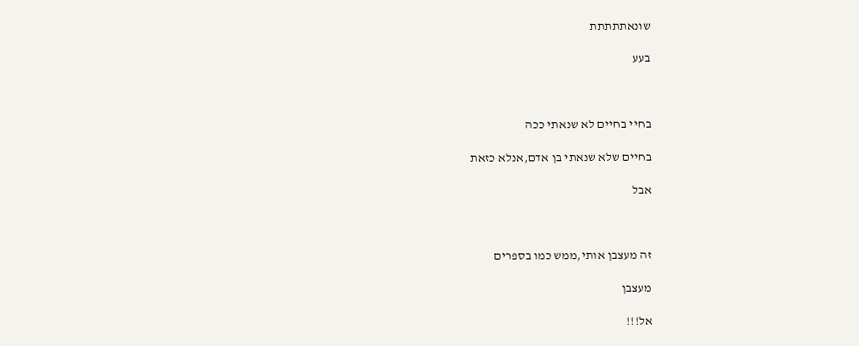שונאתתתתת

בעע



בחיי בחיים לא שנאתי ככה

בחיים שלא שנאתי בן אדם,אנלא כזאת

אבל



זה מעצבן אותי,ממש כמו בספרים

מעצבן

אל!!!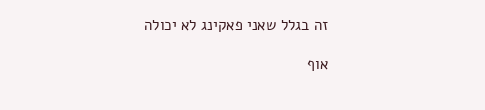זה בגלל שאני פאקינג לא יכולה

אוף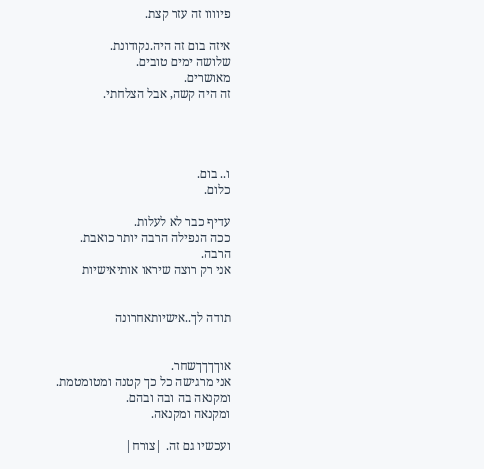פיוווו זה עזר קצת.

איזה בום זה היה.נקודונת.
שלושה ימים טובים.
מאושרים.
זה היה קשה, אבל הצלחתי.




ו.. בום.
כלום.

עדיף כבר לא לעלות.
ככה הנפילה הרבה יותר כואבת.
הרבה.
אני רק רוצה שיראו אותיאישיות


תודה לך..אישיותאחרונה


אוךךךךשחר.
אני מרגישה כל כך קטנה ומטומטמת.
ומקנאה בה ובה ובהם.
ומקנאה ומקנאה.

ועכשיו גם זה. |צורח|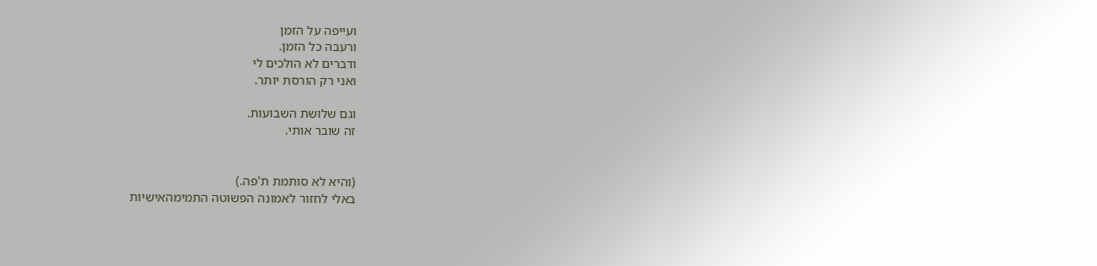ועייפה על הזמן
ורעבה כל הזמן.
ודברים לא הולכים לי
ואני רק הורסת יותר.

וגם שלושת השבועות.
זה שובר אותי.


(והיא לא סותמת ת'פה.)
באלי לחזור לאמונה הפשוטה התמימהאישיות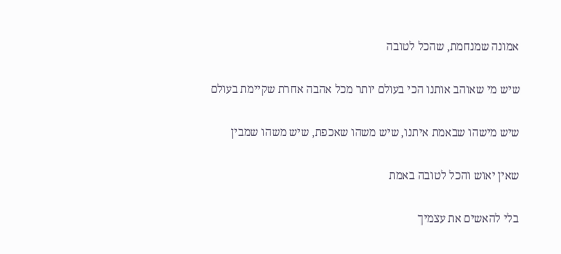אמונה שמנחמת, שהכל לטובה

שיש מי שאוהב אותנו הכי בעולם יותר מכל אהבה אחרת שקיימת בעולם

שיש מישהו שבאמת איתנו, שיש משהו שאכפת, שיש משהו שמבין

שאין יאוש והכל לטובה באמת

בלי להאשים את עצמיך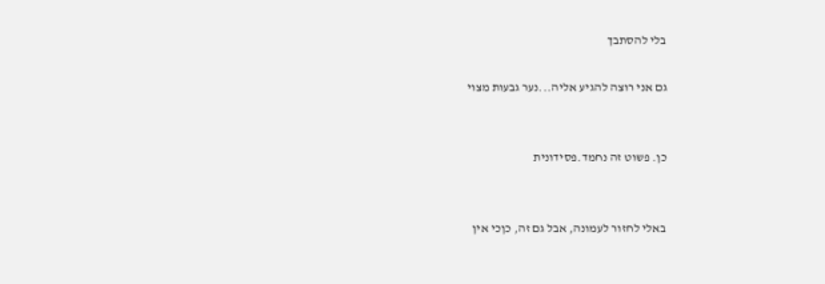בלי להסתבך

גם אני רוצה להגיע אליה...נער גבעות מצוי


כן. פשוט זה נחמד.פסידונית


באלי לחזור לעמונה, אבל גם זה, כןכי אין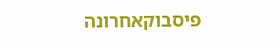פיסבוקאחרונה